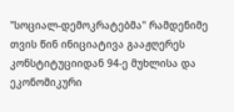"სოციალ-დემოკრატებმა" რამდენიმე თვის წინ ინიციატივა გააჟღერეს კონსტიტუციიდან 94-ე მუხლისა და ეკონომიკური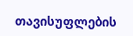თავისუფლების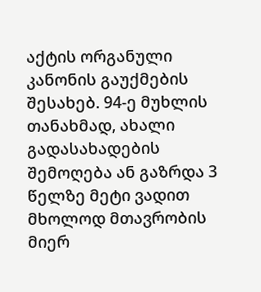აქტის ორგანული კანონის გაუქმების შესახებ. 94-ე მუხლის თანახმად, ახალი გადასახადების შემოღება ან გაზრდა 3 წელზე მეტი ვადით მხოლოდ მთავრობის მიერ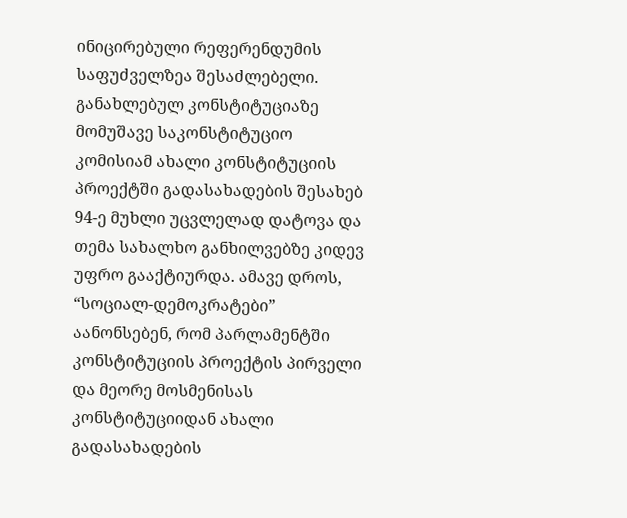ინიცირებული რეფერენდუმის საფუძველზეა შესაძლებელი. განახლებულ კონსტიტუციაზე მომუშავე საკონსტიტუციო კომისიამ ახალი კონსტიტუციის პროექტში გადასახადების შესახებ 94-ე მუხლი უცვლელად დატოვა და თემა სახალხო განხილვებზე კიდევ უფრო გააქტიურდა. ამავე დროს, “სოციალ-დემოკრატები” აანონსებენ, რომ პარლამენტში კონსტიტუციის პროექტის პირველი და მეორე მოსმენისას კონსტიტუციიდან ახალი გადასახადების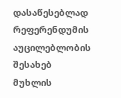დასაწესებლად რეფერენდუმის აუცილებლობის შესახებ მუხლის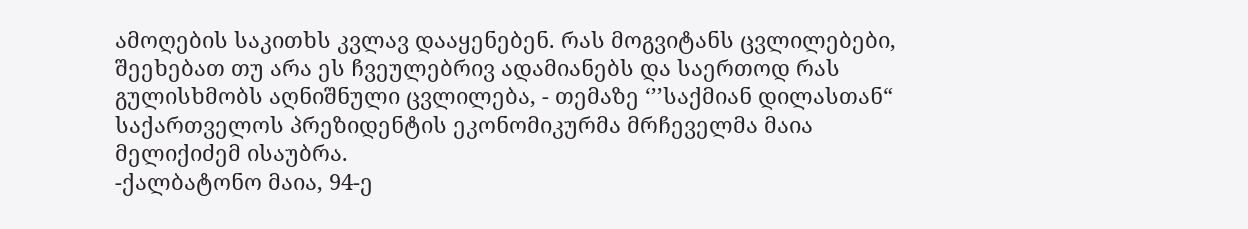ამოღების საკითხს კვლავ დააყენებენ. რას მოგვიტანს ცვლილებები, შეეხებათ თუ არა ეს ჩვეულებრივ ადამიანებს და საერთოდ რას გულისხმობს აღნიშნული ცვლილება, - თემაზე ‘’’საქმიან დილასთან“ საქართველოს პრეზიდენტის ეკონომიკურმა მრჩეველმა მაია მელიქიძემ ისაუბრა.
-ქალბატონო მაია, 94-ე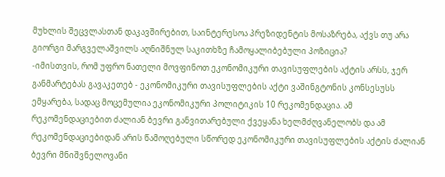მუხლის შეცვლასთან დაკავშირებით, საინტერესოა პრეზიდენტის მოსაზრება, აქვს თუ არა გიორგი მარგველაშვილს აღნიშნულ საკითხზე ჩამოყალიბებული პოზიცია?
-იმისთვის, რომ უფრო ნათელი მოვფინოთ ეკონომიკური თავისუფლების აქტის არსს, ჯერ განმარტებას გავაკეთებ - ეკონომიკური თავისუფლების აქტი ვაშინგტონის კონსესუსს ემყარება, სადაც მოცემულია ეკონომიკური პოლიტიკის 10 რეკომენდაცია. ამ რეკომენდაციებით ძალიან ბევრი განვითარებული ქვეყანა ხელმძღვანელობს და ამ რეკომენდაციებიდან არის წამოღებული სწორედ ეკონომიკური თავისუფლების აქტის ძალიან ბევრი მნიშვნელოვანი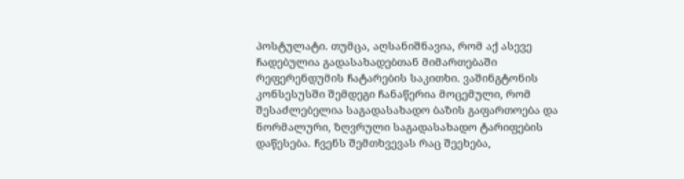პოსტულატი. თუმცა, აღსანიშნავია, რომ აქ ასევე ჩადებულია გადასახადებთან მიმართებაში რეფერენდუმის ჩატარების საკითხი. ვაშინგტონის კონსესუსში შემდეგი ჩანაწერია მოცემული, რომ შესაძლებელია საგადასახადო ბაზის გაფართოება და ნორმალური, ზღვრული საგადასახადო ტარიფების დაწესება. ჩვენს შემთხვევას რაც შეეხება,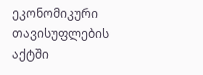ეკონომიკური თავისუფლების აქტში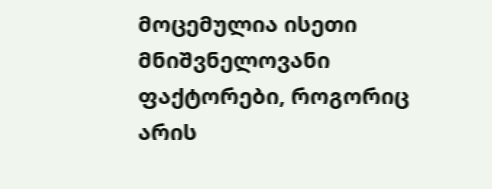მოცემულია ისეთი მნიშვნელოვანი ფაქტორები, როგორიც არის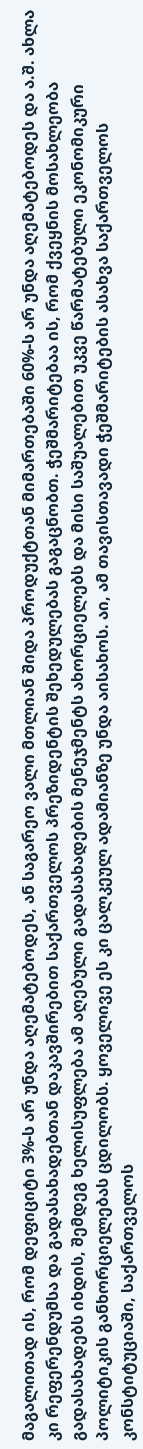მაგალითად ის, რომ დეფიციტი 3%-ს არ უნდა აღემატებოდეს, ან საგარეო ვალი მთლიან შიდა პროდუქტთან მიმართებაში 60%-ს არ უნდა აღემატებოდეს და ა.შ. ახლა კი რეფერენდუმსა და გადასახადებთან დაკავშირებით საქართველოს პრეზიდენტის შეხედულებას გაგაცნობთ. ჭეშმარიტებაა ის, რომ ქვეყნის მოსახლეობა გადასახადებს იხდის, შემდეგ ხელისუფლება ამ აღებული გადასახადების მენეჯმენტს ახორციელებს და მისი საშუალებით უკვე წარმატებული ეკონომიკური პოლიტიკის განხორციელებას ცდილობს. ყოველივე ეს კი ცალკეულ ადამიანზე უნდა აისახოს. აი, ამ თავისთავადი ჭეშმარიტების ასახვა საქართველოს კონსტიტუციაში, საქართველოს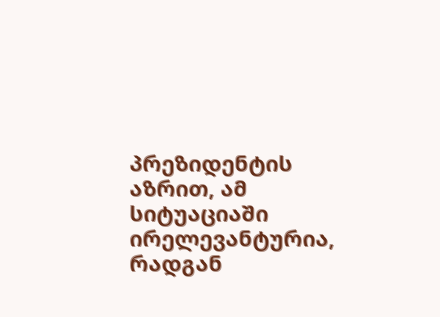პრეზიდენტის აზრით, ამ სიტუაციაში ირელევანტურია, რადგან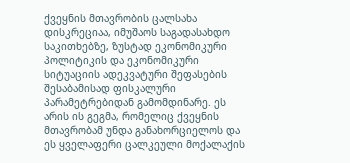ქვეყნის მთავრობის ცალსახა დისკრეციაა, იმუშაოს საგადასახდო საკითხებზე, ზუსტად ეკონომიკური პოლიტიკის და ეკონომიკური სიტუაციის ადეკვატური შეფასების შესაბამისად ფისკალური პარამეტრებიდან გამომდინარე. ეს არის ის გეგმა, რომელიც ქვეყნის მთავრობამ უნდა განახორციელოს და ეს ყველაფერი ცალკეული მოქალაქის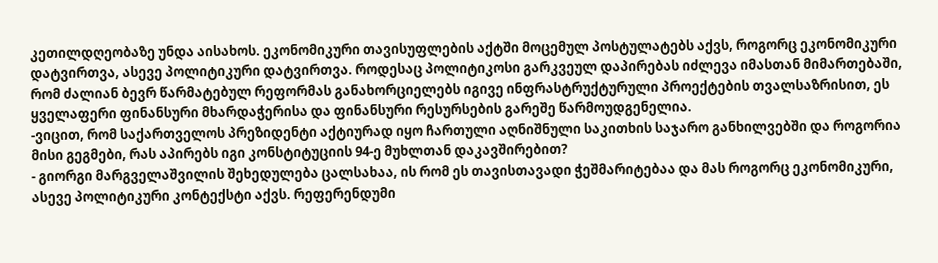კეთილდღეობაზე უნდა აისახოს. ეკონომიკური თავისუფლების აქტში მოცემულ პოსტულატებს აქვს, როგორც ეკონომიკური დატვირთვა, ასევე პოლიტიკური დატვირთვა. როდესაც პოლიტიკოსი გარკვეულ დაპირებას იძლევა იმასთან მიმართებაში, რომ ძალიან ბევრ წარმატებულ რეფორმას განახორციელებს იგივე ინფრასტრუქტურული პროექტების თვალსაზრისით, ეს ყველაფერი ფინანსური მხარდაჭერისა და ფინანსური რესურსების გარეშე წარმოუდგენელია.
-ვიცით, რომ საქართველოს პრეზიდენტი აქტიურად იყო ჩართული აღნიშნული საკითხის საჯარო განხილვებში და როგორია მისი გეგმები, რას აპირებს იგი კონსტიტუციის 94-ე მუხლთან დაკავშირებით?
- გიორგი მარგველაშვილის შეხედულება ცალსახაა, ის რომ ეს თავისთავადი ჭეშმარიტებაა და მას როგორც ეკონომიკური, ასევე პოლიტიკური კონტექსტი აქვს. რეფერენდუმი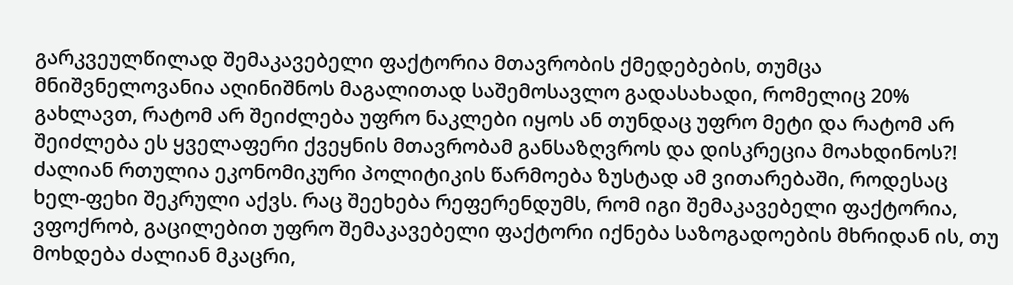გარკვეულწილად შემაკავებელი ფაქტორია მთავრობის ქმედებების, თუმცა მნიშვნელოვანია აღინიშნოს მაგალითად საშემოსავლო გადასახადი, რომელიც 20% გახლავთ, რატომ არ შეიძლება უფრო ნაკლები იყოს ან თუნდაც უფრო მეტი და რატომ არ შეიძლება ეს ყველაფერი ქვეყნის მთავრობამ განსაზღვროს და დისკრეცია მოახდინოს?! ძალიან რთულია ეკონომიკური პოლიტიკის წარმოება ზუსტად ამ ვითარებაში, როდესაც ხელ-ფეხი შეკრული აქვს. რაც შეეხება რეფერენდუმს, რომ იგი შემაკავებელი ფაქტორია, ვფოქრობ, გაცილებით უფრო შემაკავებელი ფაქტორი იქნება საზოგადოების მხრიდან ის, თუ მოხდება ძალიან მკაცრი,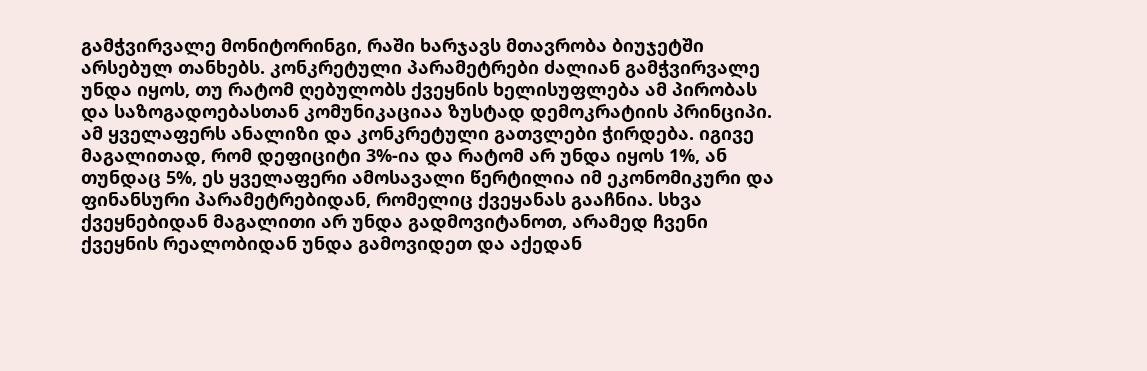გამჭვირვალე მონიტორინგი, რაში ხარჯავს მთავრობა ბიუჯეტში არსებულ თანხებს. კონკრეტული პარამეტრები ძალიან გამჭვირვალე უნდა იყოს, თუ რატომ ღებულობს ქვეყნის ხელისუფლება ამ პირობას და საზოგადოებასთან კომუნიკაციაა ზუსტად დემოკრატიის პრინციპი. ამ ყველაფერს ანალიზი და კონკრეტული გათვლები ჭირდება. იგივე მაგალითად, რომ დეფიციტი 3%-ია და რატომ არ უნდა იყოს 1%, ან თუნდაც 5%, ეს ყველაფერი ამოსავალი წერტილია იმ ეკონომიკური და ფინანსური პარამეტრებიდან, რომელიც ქვეყანას გააჩნია. სხვა ქვეყნებიდან მაგალითი არ უნდა გადმოვიტანოთ, არამედ ჩვენი ქვეყნის რეალობიდან უნდა გამოვიდეთ და აქედან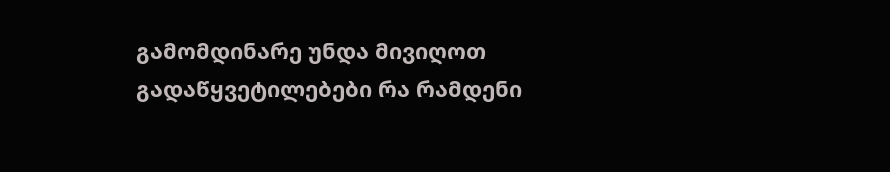გამომდინარე უნდა მივიღოთ გადაწყვეტილებები რა რამდენი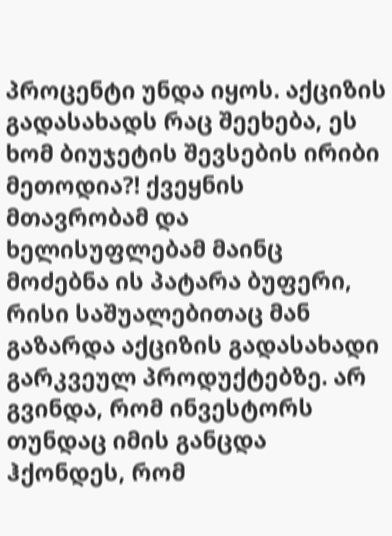პროცენტი უნდა იყოს. აქციზის გადასახადს რაც შეეხება, ეს ხომ ბიუჯეტის შევსების ირიბი მეთოდია?! ქვეყნის მთავრობამ და ხელისუფლებამ მაინც მოძებნა ის პატარა ბუფერი, რისი საშუალებითაც მან გაზარდა აქციზის გადასახადი გარკვეულ პროდუქტებზე. არ გვინდა, რომ ინვესტორს თუნდაც იმის განცდა ჰქონდეს, რომ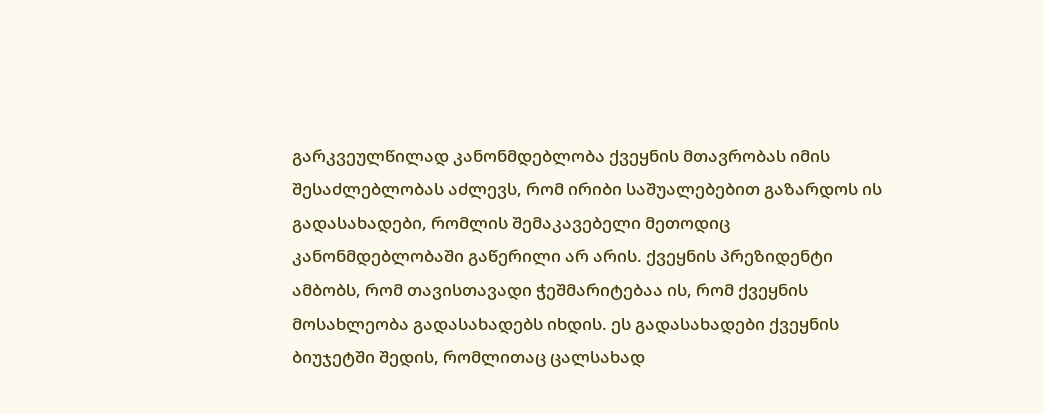გარკვეულწილად კანონმდებლობა ქვეყნის მთავრობას იმის შესაძლებლობას აძლევს, რომ ირიბი საშუალებებით გაზარდოს ის გადასახადები, რომლის შემაკავებელი მეთოდიც კანონმდებლობაში გაწერილი არ არის. ქვეყნის პრეზიდენტი ამბობს, რომ თავისთავადი ჭეშმარიტებაა ის, რომ ქვეყნის მოსახლეობა გადასახადებს იხდის. ეს გადასახადები ქვეყნის ბიუჯეტში შედის, რომლითაც ცალსახად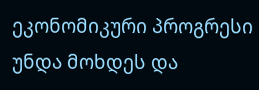ეკონომიკური პროგრესი უნდა მოხდეს და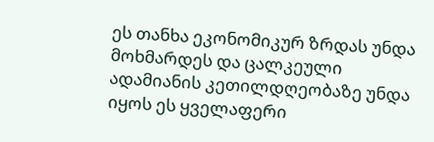ეს თანხა ეკონომიკურ ზრდას უნდა მოხმარდეს და ცალკეული ადამიანის კეთილდღეობაზე უნდა იყოს ეს ყველაფერი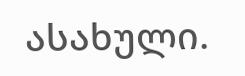ასახული.